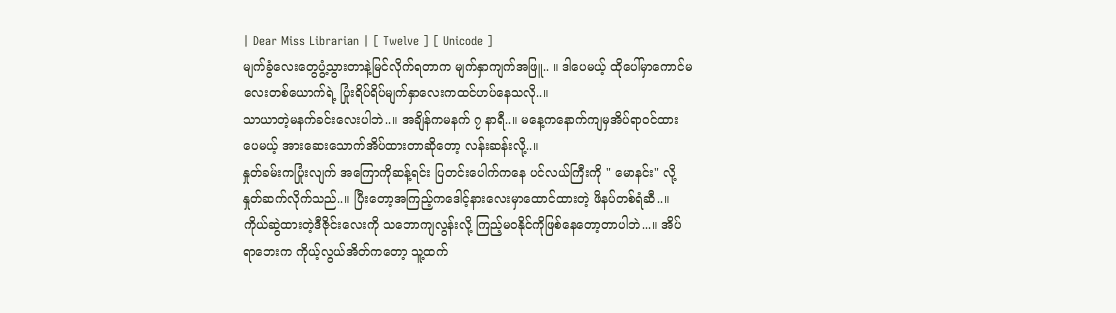| Dear Miss Librarian | [ Twelve ] [ Unicode ]
မျက်ခွံလေးတွေပွံ့သွားတာနဲ့မြင်လိုက်ရတာက မျက်နှာကျက်အဖြူ.. ။ ဒါပေမယ့် ထိုပေါ်မှာကောင်မလေးတစ်ယောက်ရဲ့ ပြုံးရိပ်ရိပ်မျက်နှာလေးကထင်ဟပ်နေသလို..။
သာယာတဲ့မနက်ခင်းလေးပါဘဲ..။ အချိန်ကမနက် ၇ နာရီ..။ မနေ့ကနောက်ကျမှအိပ်ရာဝင်ထားပေမယ့် အားဆေးသောက်အိပ်ထားတာဆိုတော့ လန်းဆန်းလို့..။
နှုတ်ခမ်းကပြုံးလျက် အကြောကိုဆန့်ရင်း ပြတင်းပေါက်ကနေ ပင်လယ်ကြီးကို " မောနင်း" လို့နှုတ်ဆက်လိုက်သည်..။ ပြီးတော့အကြည့်ကဒေါင့်နားလေးမှာထောင်ထားတဲ့ ဖိနပ်တစ်ရံဆီ..။
ကိုယ်ဆွဲထားတဲ့ဒီဇိုင်းလေးကို သဘောကျလွန်းလို့ ကြည့်မဝနိုင်ကိုဖြစ်နေတော့တာပါဘဲ...။ အိပ်ရာဘေးက ကိုယ့်လွယ်အိတ်ကတော့ သူ့ထက်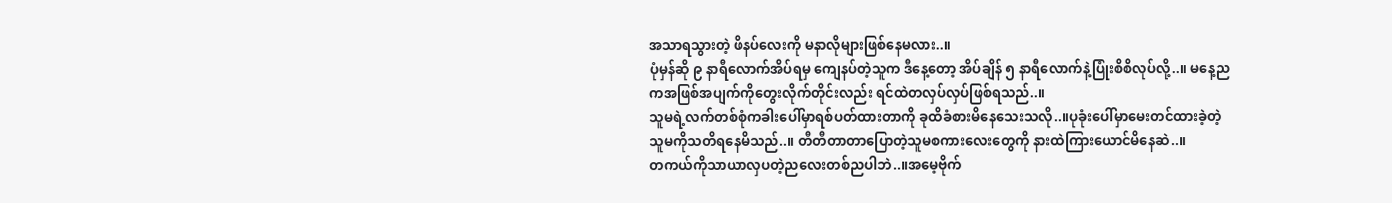အသာရသွားတဲ့ ဖိနပ်လေးကို မနာလိုများဖြစ်နေမလား..။
ပုံမှန်ဆို ၉ နာရီလောက်အိပ်ရမှ ကျေနပ်တဲ့သူက ဒီနေ့တော့ အိပ်ချိန် ၅ နာရီလောက်နဲ့ပြုံးစိစိလုပ်လို့..။ မနေ့ညကအဖြစ်အပျက်ကိုတွေးလိုက်တိုင်းလည်း ရင်ထဲတလှပ်လှပ်ဖြစ်ရသည်..။
သူမရဲ့လက်တစ်စုံကခါးပေါ်မှာရစ်ပတ်ထားတာကို ခုထိခံစားမိနေသေးသလို..။ပုခုံးပေါ်မှာမေးတင်ထားခဲ့တဲ့ သူမကိုသတိရနေမိသည်..။ တီတီတာတာပြောတဲ့သူမစကားလေးတွေကို နားထဲကြားယောင်မိနေဆဲ..။
တကယ်ကိုသာယာလှပတဲ့ညလေးတစ်ညပါဘဲ..။အမေ့ဗိုက်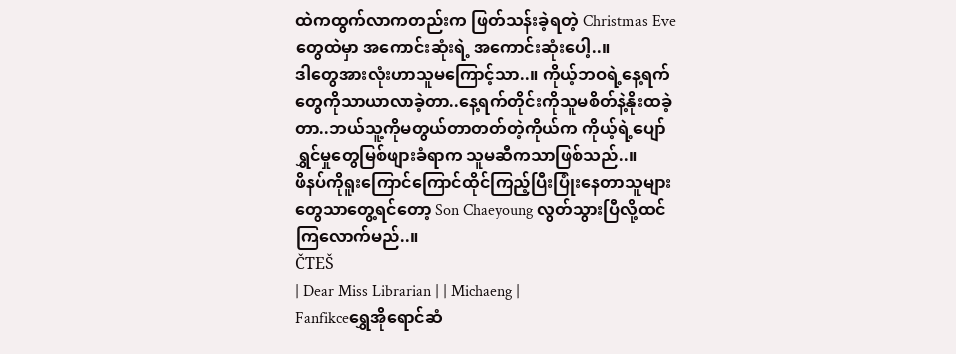ထဲကထွက်လာကတည်းက ဖြတ်သန်းခဲ့ရတဲ့ Christmas Eve တွေထဲမှာ အကောင်းဆုံးရဲ့ အကောင်းဆုံးပေါ့..။
ဒါတွေအားလုံးဟာသူမကြောင့်သာ..။ ကိုယ့်ဘဝရဲ့နေ့ရက်တွေကိုသာယာလာခဲ့တာ..နေ့ရက်တိုင်းကိုသူမစိတ်နဲ့နိုးထခဲ့တာ..ဘယ်သူ့ကိုမတွယ်တာတတ်တဲ့ကိုယ်က ကိုယ့်ရဲ့ပျော်ရွှင်မှုတွေမြစ်ဖျားခံရာက သူမဆီကသာဖြစ်သည်..။
ဖိနပ်ကိုရူးကြောင်ကြောင်ထိုင်ကြည့်ပြီးပြုံးနေတာသူများတွေသာတွေ့ရင်တော့ Son Chaeyoung လွတ်သွားပြီလို့ထင်ကြလောက်မည်..။
ČTEŠ
| Dear Miss Librarian | | Michaeng |
Fanfikceရွှေအိုရောင်ဆံ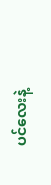ပင်လေးနဲ့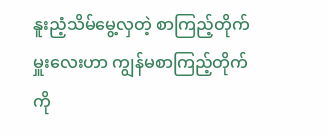နူးညံ့သိမ်မွေ့လှတဲ့ စာကြည့်တိုက်မှူးလေးဟာ ကျွန်မစာကြည့်တိုက်ကို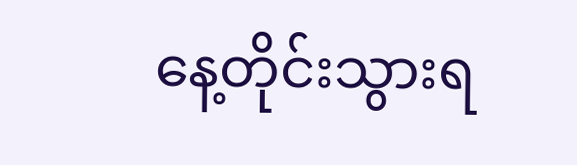နေ့တိုင်းသွားရ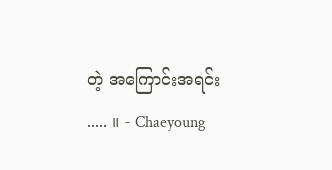တဲ့ အကြောင်းအရင်း ..... ။ - Chaeyoung